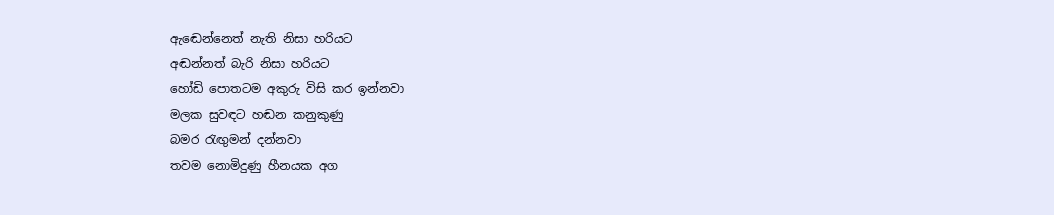ඇඬෙන්නෙත් නැති නිසා හරියට
අඬන්නත් බැරි නිසා හරියට
හෝඩි පොතටම අකුරු විසි කර ඉන්නවා
මලක සුවඳට හඬන කනුකුණු
බමර රැඟුමන් දන්නවා
තවම නොමිදුණු හීනයක අග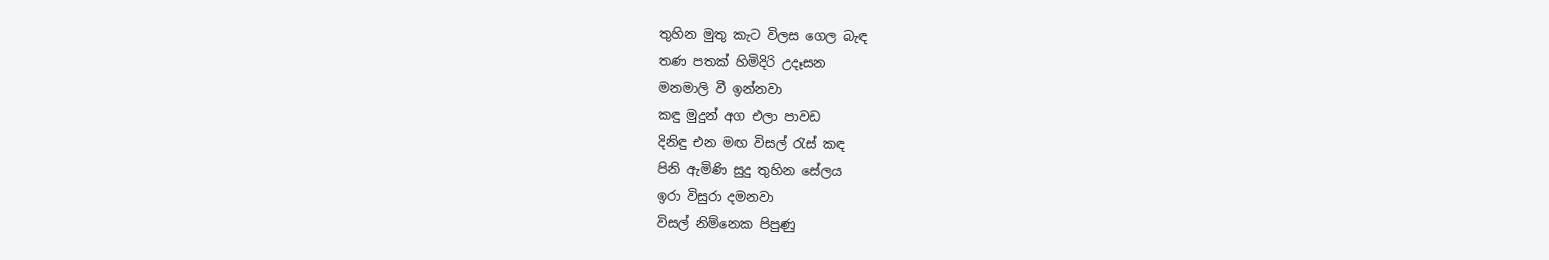තුහින මුතු කැට විලස ගෙල බැඳ
තණ පතක් හිමිදිරි උදෑසන
මනමාලි වී ඉන්නවා
කඳු මුදුන් අග එලා පාවඩ
දිනිඳු එන මඟ විසල් රැස් කඳ
පිනි ඇමිණි සුදු තුහින සේලය
ඉරා විසුරා දමනවා
විසල් නිම්නෙක පිපුණු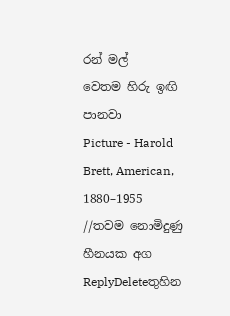රන් මල්
වෙතම හිරු ඉඟි පානවා
Picture - Harold Brett, American, 1880–1955
//තවම නොමිදුණු හීනයක අග
ReplyDeleteතුහින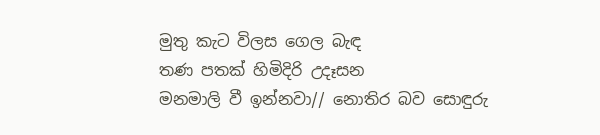මුතු කැට විලස ගෙල බැඳ
තණ පතක් හිමිදිරි උදෑසන
මනමාලි වී ඉන්නවා// නොතිර බව සොඳුරු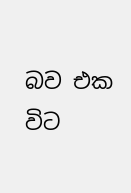බව එක විට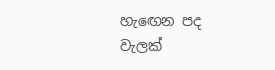හැඟෙන පද වැලක්